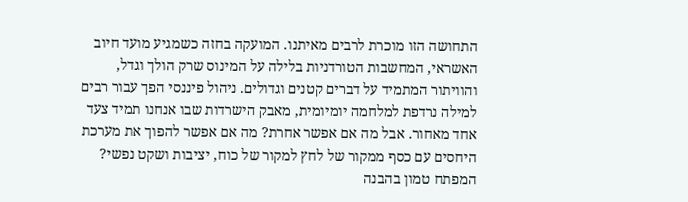התחושה הזו מוכרת לרבים מאיתנו. המועקה בחזה כשמגיע מועד חיוב האשראי, המחשבות הטורדניות בלילה על המינוס שרק הולך וגדל, והוויתור המתמיד על דברים קטנים וגדולים. ניהול פיננסי הפך עבור רבים למילה נרדפת למלחמה יומיומית, מאבק הישרדות שבו אנחנו תמיד צעד אחד מאחור. אבל מה אם אפשר אחרת? מה אם אפשר להפוך את מערכת היחסים עם כסף ממקור של לחץ למקור של כוח, יציבות ושקט נפשי?
המפתח טמון בהבנה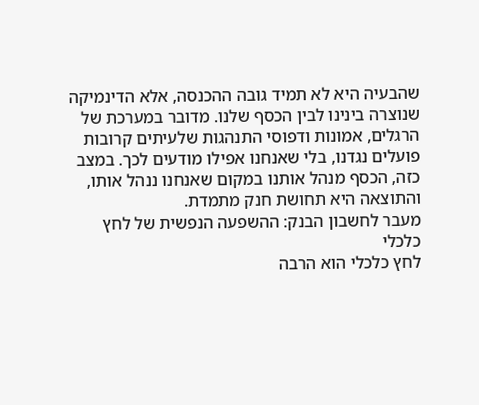שהבעיה היא לא תמיד גובה ההכנסה, אלא הדינמיקה שנוצרה בינינו לבין הכסף שלנו. מדובר במערכת של הרגלים, אמונות ודפוסי התנהגות שלעיתים קרובות פועלים נגדנו, בלי שאנחנו אפילו מודעים לכך. במצב כזה, הכסף מנהל אותנו במקום שאנחנו ננהל אותו, והתוצאה היא תחושת חנק מתמדת.
מעבר לחשבון הבנק: ההשפעה הנפשית של לחץ כלכלי
לחץ כלכלי הוא הרבה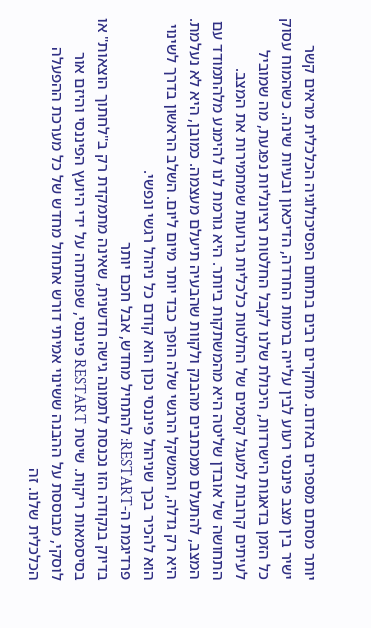יותר מסתם מספרים באדום. מחקרים רבים בתחום הפסיכולוגיה הכלכלית מראים קשר ישיר בין מצב פיננסי רעוע לבין עלייה ברמות החרדה, הדיכאון ובעיות שינה. כשהמוח עסוק כל הזמן בדאגות הישרדות, היכולת שלנו לקבל החלטות רציונליות נפגעת, מה שמוביל לעיתים קרובות למעגל קסמים של החלטות כלכליות גרועות שמחמירות את המצב.
התחושה של אובדן שליטה היא מהמשתקות ביותר. היא גורמת לנו להימנע מלהתמודד עם המצב, להתעלם ממכתבים מהבנק ולקוות שהבעיה תיעלם מעצמה. כמובן, היא לא נעלמת. היא רק גדלה, והמשקל הרגשי שלה הופך כבד יותר מיום ליום. השלב הראשון בדרך לשינוי הוא להכיר בכך שניהול פיננסי נכון הוא קודם כל ניהול רגשי ונפשי.
פרדיגמת ה-RESTART: להתחיל מחדש, אבל חכם יותר
בדיוק בנקודה הזו נכנסת לתמונה גישה חדשנית, שאינה מתמקדת רק ב"לחתוך הוצאות" או בסיסמאות ריקות. שיטת RESTART פיננסי, שפותחה על ידי היועץ הפיננסי והיזם אור לוסקי, מבוססת על ההבנה ששינוי אמיתי דורש אתחול מחדש של כל מערכת ההפעלה הכלכלית שלנו. זה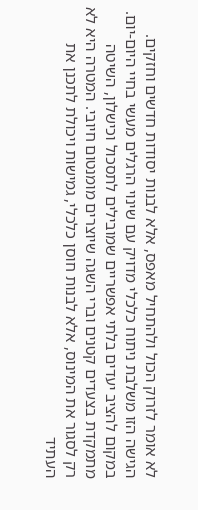לא אומר לזרוק הכול ולהתחיל מאפס, אלא לבנות יסודות חדשים וחזקים.
הגישה הזו משלבת ניתוח כלכלי מדויק עם שינוי הרגלים מעשי בחיי היום-יום. במקום להציב יעדים בלתי אפשריים שמובילים לתסכול וכישלון, השיטה מתמקדת בצעדים קטנים וברי השגה שיוצרים מומנטום חיובי. המטרה היא לא רק לסגור את המינוס, אלא לבנות חוסן כלכלי, גמישות ויכולת לתכנן את העתיד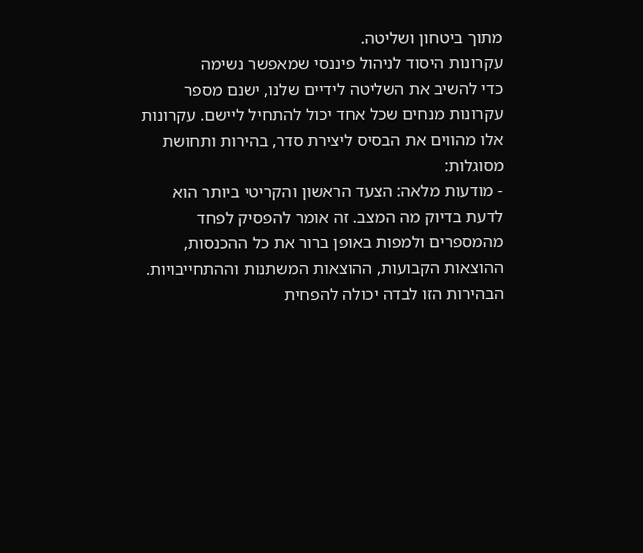מתוך ביטחון ושליטה.
עקרונות היסוד לניהול פיננסי שמאפשר נשימה
כדי להשיב את השליטה לידיים שלנו, ישנם מספר עקרונות מנחים שכל אחד יכול להתחיל ליישם. עקרונות אלו מהווים את הבסיס ליצירת סדר, בהירות ותחושת מסוגלות:
- מודעות מלאה: הצעד הראשון והקריטי ביותר הוא לדעת בדיוק מה המצב. זה אומר להפסיק לפחד מהמספרים ולמפות באופן ברור את כל ההכנסות, ההוצאות הקבועות, ההוצאות המשתנות וההתחייבויות. הבהירות הזו לבדה יכולה להפחית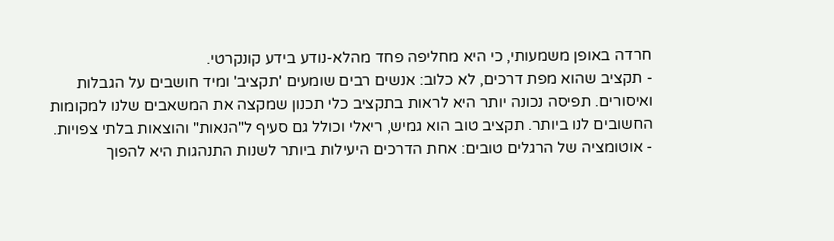חרדה באופן משמעותי, כי היא מחליפה פחד מהלא-נודע בידע קונקרטי.
- תקציב שהוא מפת דרכים, לא כלוב: אנשים רבים שומעים 'תקציב' ומיד חושבים על הגבלות ואיסורים. תפיסה נכונה יותר היא לראות בתקציב כלי תכנון שמקצה את המשאבים שלנו למקומות החשובים לנו ביותר. תקציב טוב הוא גמיש, ריאלי וכולל גם סעיף ל"הנאות" והוצאות בלתי צפויות.
- אוטומציה של הרגלים טובים: אחת הדרכים היעילות ביותר לשנות התנהגות היא להפוך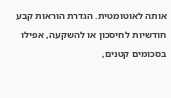אותה לאוטומטית. הגדרת הוראות קבע חודשיות לחיסכון או להשקעה, אפילו בסכומים קטנים,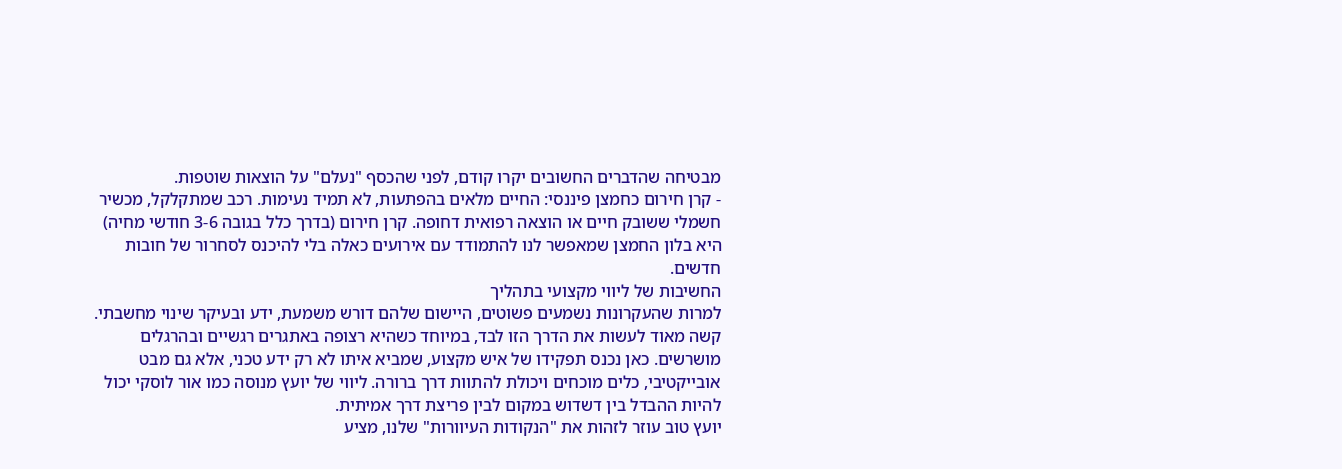מבטיחה שהדברים החשובים יקרו קודם, לפני שהכסף "נעלם" על הוצאות שוטפות.
- קרן חירום כחמצן פיננסי: החיים מלאים בהפתעות, לא תמיד נעימות. רכב שמתקלקל, מכשיר חשמלי ששובק חיים או הוצאה רפואית דחופה. קרן חירום (בדרך כלל בגובה 3-6 חודשי מחיה) היא בלון החמצן שמאפשר לנו להתמודד עם אירועים כאלה בלי להיכנס לסחרור של חובות חדשים.
החשיבות של ליווי מקצועי בתהליך
למרות שהעקרונות נשמעים פשוטים, היישום שלהם דורש משמעת, ידע ובעיקר שינוי מחשבתי. קשה מאוד לעשות את הדרך הזו לבד, במיוחד כשהיא רצופה באתגרים רגשיים ובהרגלים מושרשים. כאן נכנס תפקידו של איש מקצוע, שמביא איתו לא רק ידע טכני, אלא גם מבט אובייקטיבי, כלים מוכחים ויכולת להתוות דרך ברורה. ליווי של יועץ מנוסה כמו אור לוסקי יכול להיות ההבדל בין דשדוש במקום לבין פריצת דרך אמיתית.
יועץ טוב עוזר לזהות את "הנקודות העיוורות" שלנו, מציע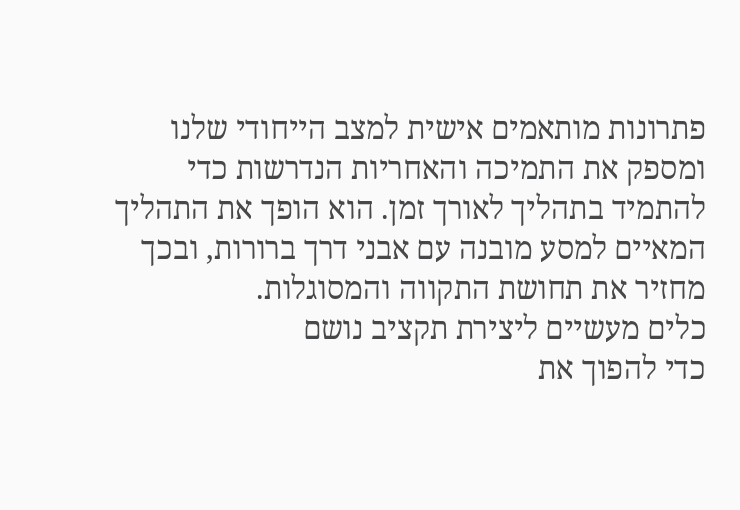פתרונות מותאמים אישית למצב הייחודי שלנו ומספק את התמיכה והאחריות הנדרשות כדי להתמיד בתהליך לאורך זמן. הוא הופך את התהליך המאיים למסע מובנה עם אבני דרך ברורות, ובכך מחזיר את תחושת התקווה והמסוגלות.
כלים מעשיים ליצירת תקציב נושם
כדי להפוך את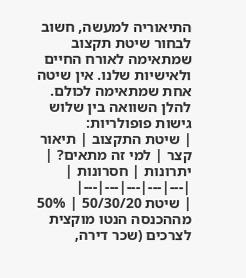התיאוריה למעשה, חשוב לבחור שיטת תקצוב שמתאימה לאורח החיים ולאישיות שלנו. אין שיטה אחת שמתאימה לכולם. להלן השוואה בין שלוש גישות פופולריות:
| שיטת התקצוב | תיאור קצר | למי זה מתאים? | יתרונות | חסרונות |
|---|---|---|---|---|
| שיטת 50/30/20 | 50% מההכנסה הנטו מוקצית לצרכים (שכר דירה,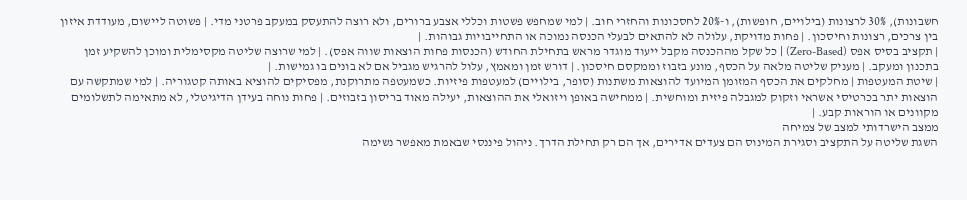חשבונות), 30% לרצונות (בילויים, חופשות), ו-20% לחסכונות והחזרי חוב. | למי שמחפש פשטות וכללי אצבע ברורים, ולא רוצה להתעסק במעקב פרטני מדי. | פשוטה ליישום, מעודדת איזון בין צרכים, רצונות וחיסכון. | פחות מדויקת, עלולה לא להתאים לבעלי הכנסה נמוכה או התחייבויות גבוהות. |
| תקציב בסיס אפס (Zero-Based) | כל שקל מההכנסה מקבל ייעוד מוגדר מראש בתחילת החודש (הכנסות פחות הוצאות שווה אפס). | למי שרוצה שליטה מקסימלית ומוכן להשקיע זמן בתכנון ומעקב. | מעניק שליטה מלאה על הכסף, מונע בזבוז וממקסם חיסכון. | דורש זמן ומאמץ, עלול להרגיש מגביל אם לא בונים בו גמישות. |
| שיטת המעטפות | מחלקים את הכסף המזומן המיועד להוצאות משתנות (סופר, בילויים) למעטפות פיזיות. כשמעטפה מתרוקנת, מפסיקים להוציא באותה קטגוריה. | למי שמתקשה עם הוצאות יתר בכרטיסי אשראי וזקוק למגבלה פיזית ומוחשית. | ממחישה באופן ויזואלי את ההוצאות, יעילה מאוד בריסון בזבוזים. | פחות נוחה בעידן הדיגיטלי, לא מתאימה לתשלומים מקוונים או הוראות קבע. |
ממצב הישרדותי למצב של צמיחה
השגת שליטה על התקציב וסגירת המינוס הם צעדים אדירים, אך הם רק תחילת הדרך. ניהול פיננסי שבאמת מאפשר נשימה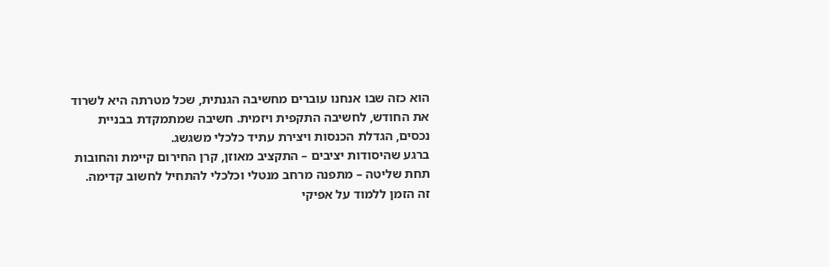הוא כזה שבו אנחנו עוברים מחשיבה הגנתית, שכל מטרתה היא לשרוד את החודש, לחשיבה התקפית ויזמית. חשיבה שמתמקדת בבניית נכסים, הגדלת הכנסות ויצירת עתיד כלכלי משגשג.
ברגע שהיסודות יציבים – התקציב מאוזן, קרן החירום קיימת והחובות תחת שליטה – מתפנה מרחב מנטלי וכלכלי להתחיל לחשוב קדימה. זה הזמן ללמוד על אפיקי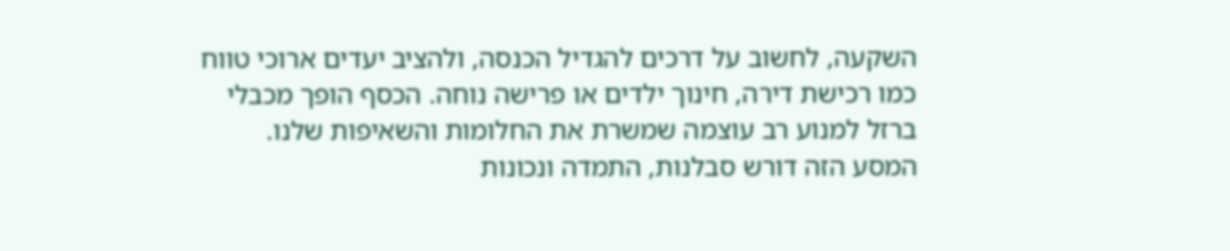השקעה, לחשוב על דרכים להגדיל הכנסה, ולהציב יעדים ארוכי טווח כמו רכישת דירה, חינוך ילדים או פרישה נוחה. הכסף הופך מכבלי ברזל למנוע רב עוצמה שמשרת את החלומות והשאיפות שלנו.
המסע הזה דורש סבלנות, התמדה ונכונות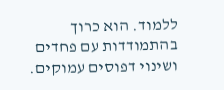ללמוד. הוא כרוך בהתמודדות עם פחדים ושינוי דפוסים עמוקים.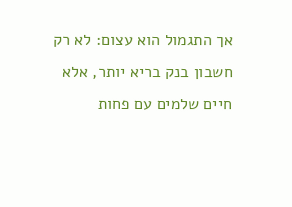אך התגמול הוא עצום: לא רק חשבון בנק בריא יותר, אלא חיים שלמים עם פחות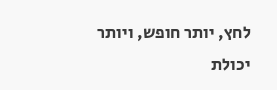לחץ, יותר חופש, ויותר יכולת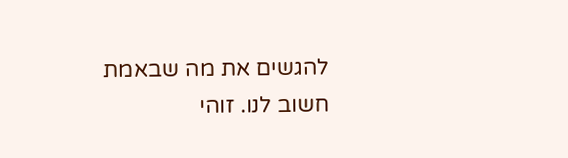להגשים את מה שבאמת חשוב לנו. זוהי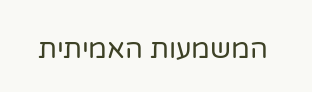המשמעות האמיתית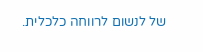של לנשום לרווחה כלכלית.